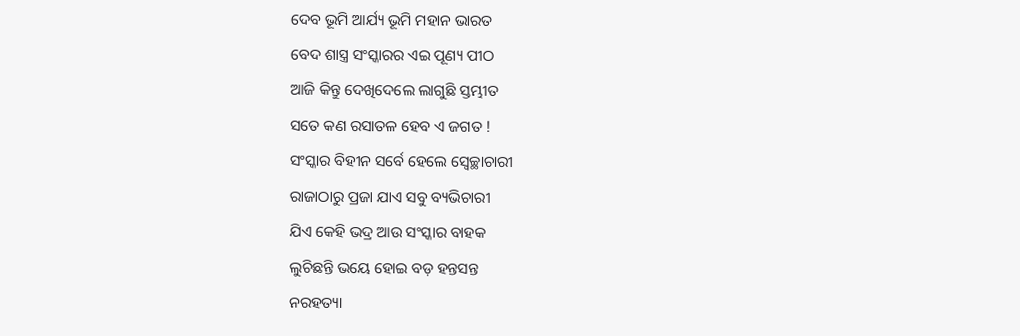ଦେବ ଭୂମି ଆର୍ଯ୍ୟ ଭୂମି ମହାନ ଭାରତ
ବେଦ ଶାସ୍ତ୍ର ସଂସ୍କାରର ଏଇ ପୂଣ୍ୟ ପୀଠ
ଆଜି କିନ୍ତୁ ଦେଖିଦେଲେ ଲାଗୁଛି ସ୍ତମ୍ଭୀତ
ସତେ କଣ ରସାତଳ ହେବ ଏ ଜଗତ !
ସଂସ୍କାର ବିହୀନ ସର୍ବେ ହେଲେ ସ୍ୱେଚ୍ଛାଚାରୀ
ରାଜାଠାରୁ ପ୍ରଜା ଯାଏ ସବୁ ବ୍ୟଭିଚାରୀ
ଯିଏ କେହି ଭଦ୍ର ଆଉ ସଂସ୍କାର ବାହକ
ଲୁଚିଛନ୍ତି ଭୟେ ହୋଇ ବଡ଼ ହନ୍ତସନ୍ତ
ନରହତ୍ୟା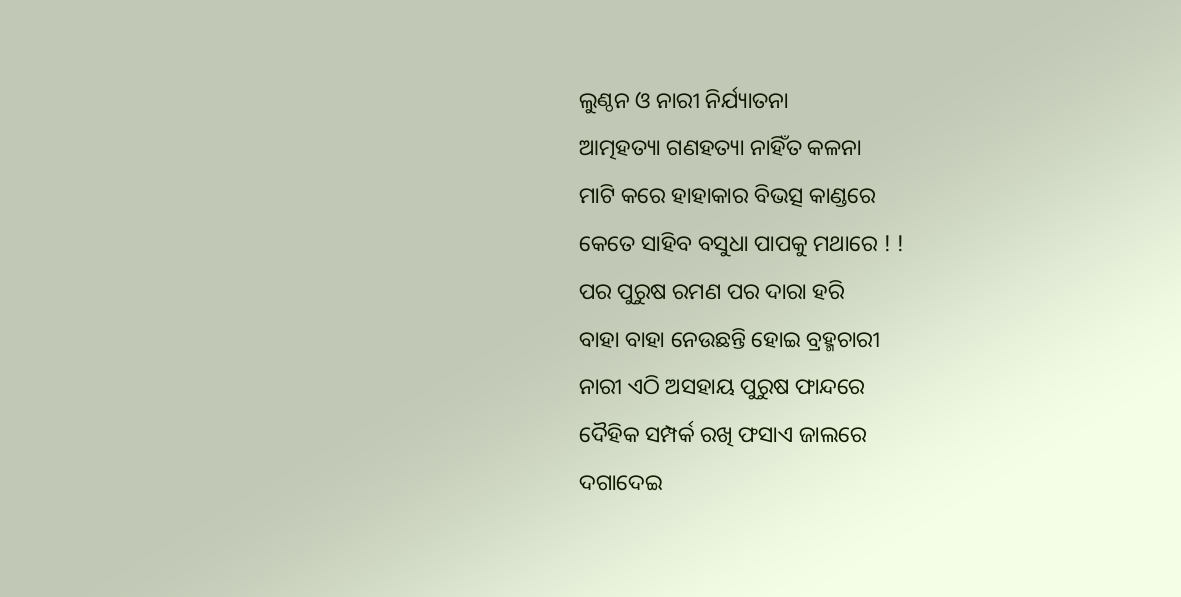ଲୁଣ୍ଠନ ଓ ନାରୀ ନିର୍ଯ୍ୟାତନା
ଆତ୍ମହତ୍ୟା ଗଣହତ୍ୟା ନାହିଁତ କଳନା
ମାଟି କରେ ହାହାକାର ବିଭତ୍ସ କାଣ୍ଡରେ
କେତେ ସାହିବ ବସୁଧା ପାପକୁ ମଥାରେ ! !
ପର ପୁରୁଷ ରମଣ ପର ଦାରା ହରି
ବାହା ବାହା ନେଉଛନ୍ତି ହୋଇ ବ୍ରହ୍ମଚାରୀ
ନାରୀ ଏଠି ଅସହାୟ ପୁରୁଷ ଫାନ୍ଦରେ
ଦୈହିକ ସମ୍ପର୍କ ରଖି ଫସାଏ ଜାଲରେ
ଦଗାଦେଇ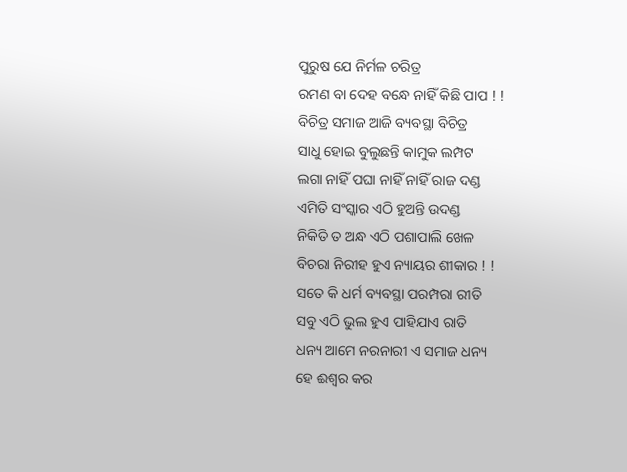ପୁରୁଷ ଯେ ନିର୍ମଳ ଚରିତ୍ର
ରମଣ ବା ଦେହ ବନ୍ଧେ ନାହିଁ କିଛି ପାପ ! !
ବିଚିତ୍ର ସମାଜ ଆଜି ବ୍ୟବସ୍ଥା ବିଚିତ୍ର
ସାଧୁ ହୋଇ ବୁଲୁଛନ୍ତି କାମୁକ ଲମ୍ପଟ
ଲଗା ନାହିଁ ପଘା ନାହିଁ ନାହିଁ ରାଜ ଦଣ୍ଡ
ଏମିତି ସଂସ୍କାର ଏଠି ହୁଅନ୍ତି ଉଦଣ୍ଡ
ନିକିତି ତ ଅନ୍ଧ ଏଠି ପଶାପାଲି ଖେଳ
ବିଚରା ନିରୀହ ହୁଏ ନ୍ୟାୟର ଶୀକାର ! !
ସତେ କି ଧର୍ମ ବ୍ୟବସ୍ଥା ପରମ୍ପରା ରୀତି
ସବୁ ଏଠି ଭୁଲ ହୁଏ ପାହିଯାଏ ରାତି
ଧନ୍ୟ ଆମେ ନରନାରୀ ଏ ସମାଜ ଧନ୍ୟ
ହେ ଈଶ୍ବର କର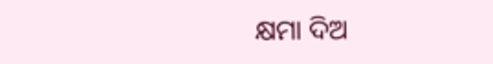କ୍ଷମା ଦିଅ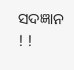ସଦଜ୍ଞାନ ! !